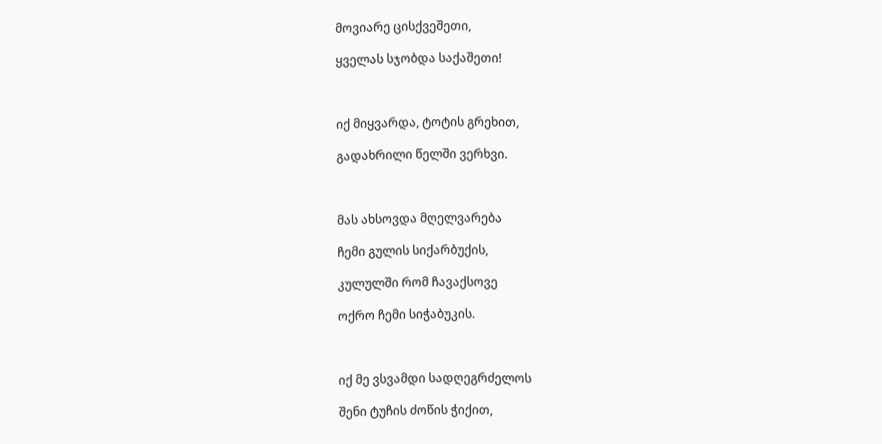მოვიარე ცისქვეშეთი,

ყველას სჯობდა საქაშეთი!



იქ მიყვარდა, ტოტის გრეხით,

გადახრილი წელში ვერხვი.



მას ახსოვდა მღელვარება

ჩემი გულის სიქარბუქის,

კულულში რომ ჩავაქსოვე

ოქრო ჩემი სიჭაბუკის.



იქ მე ვსვამდი სადღეგრძელოს

შენი ტუჩის ძოწის ჭიქით,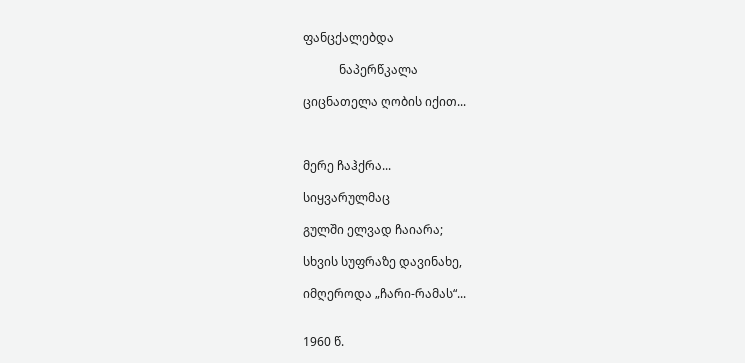ფანცქალებდა

            ნაპერწკალა

ციცნათელა ღობის იქით...



მერე ჩაჰქრა...

სიყვარულმაც

გულში ელვად ჩაიარა;

სხვის სუფრაზე დავინახე,

იმღეროდა „ჩარი-რამას“...


1960 წ.